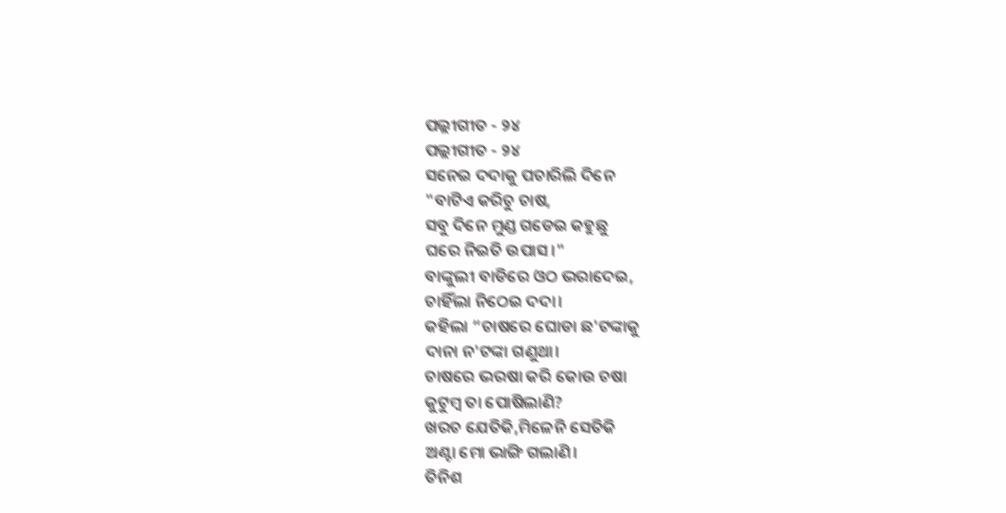ପଲ୍ଲୀଗୀତ - ୨୪
ପଲ୍ଲୀଗୀତ - ୨୪
ସନେଇ ଦଦାକୁ ପଚାରିଲି ଦିନେ
"ବାଟିଏ କରିଚୁ ଚାଷ,
ସବୁ ଦିନେ ମୁଣ୍ଡ ଗଡେଇ କହୁଛୁ
ଘରେ ନିଇତି ଉପାସ।"
ବାଙ୍କୁଲୀ ବାଡିରେ ଓଠ ଭରାଦେଇ,
ଚାହିଁଲା ନିଠେଇ ଦଦା।
କହିଲା “ଚାଷରେ ଘୋଡା ଛ'ଟଙ୍କାକୁ
ଦାନା ନ'ଟଙ୍କା ଗଣୁଥା।
ଚାଷରେ ଭରଷା କରି କୋଉ ଚଷା
କୁଟୁମ୍ବ ତା ପୋଷିଲାଣି?
ଖରଚ ଯେତିକି,ମିଳେନି ସେତିକି
ଅଣ୍ଟା ମୋ ଭାଙ୍ଗି ଗଲାଣି।
ତିନିଶ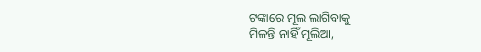ଟଙ୍କାରେ ମୂଲ ଲାଗିବାକୁ
ମିଳନ୍ତି ନାହିଁ ମୂଲିଆ,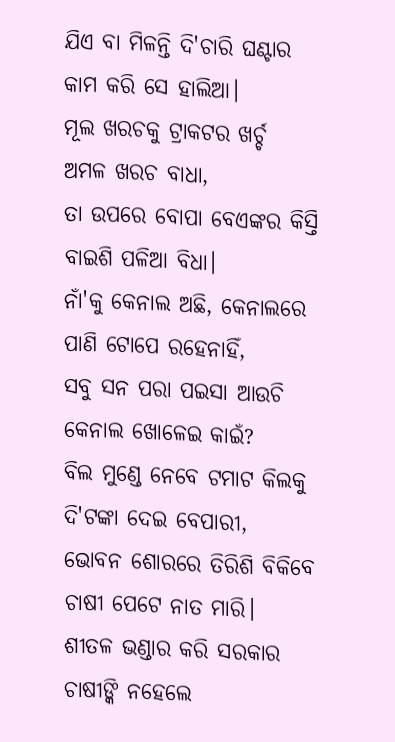ଯିଏ ବା ମିଳନ୍ତି ଦି'ଚାରି ଘଣ୍ଟାର
କାମ କରି ସେ ହାଲିଆ।
ମୂଲ ଖରଚକୁ ଟ୍ରାକଟର ଖର୍ଚ୍ଚ
ଅମଳ ଖରଚ ବାଧା,
ତା ଉପରେ ବୋପା ବେଏଙ୍କର କିସ୍ତି
ବାଇଶି ପଳିଆ ବିଧା।
ନାଁ'କୁ କେନାଲ ଅଛି, କେନାଲରେ
ପାଣି ଟୋପେ ରହେନାହିଁ,
ସବୁ ସନ ପରା ପଇସା ଆଉଚି
କେନାଲ ଖୋଳେଇ କାଇଁ?
ବିଲ ମୁଣ୍ଡେ ନେବେ ଟମାଟ କିଲକୁ
ଦି'ଟଙ୍କା ଦେଇ ବେପାରୀ,
ଭୋବନ ଶୋରରେ ତିରିଶି ବିକିବେ
ଚାଷୀ ପେଟେ ନାତ ମାରି।
ଶୀତଳ ଭଣ୍ଡାର କରି ସରକାର
ଚାଷୀଙ୍କି ନହେଲେ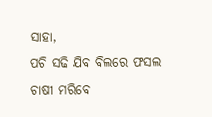ସାହା,
ପଚି ସଢି ଯିବ ବିଲରେ ଫସଲ
ଚାଷୀ ମରିବେ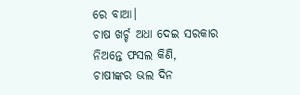ରେ ବାଆ।
ଚାଷ ଖର୍ଚ୍ଚ ଅଧା ଦେଇ ସରକାର
ନିଅନ୍ତେ ଫସଲ କିଣି,
ଚାଷୀଙ୍କର ଭଲ ଦିନ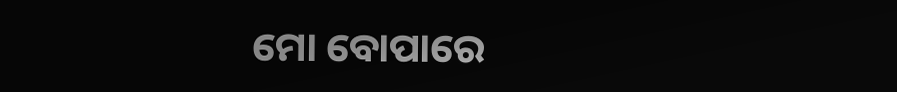ମୋ ବୋପାରେ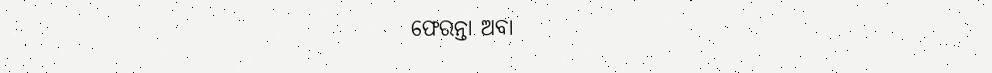ଫେରନ୍ତା ଅବା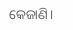କେଜାଣି।